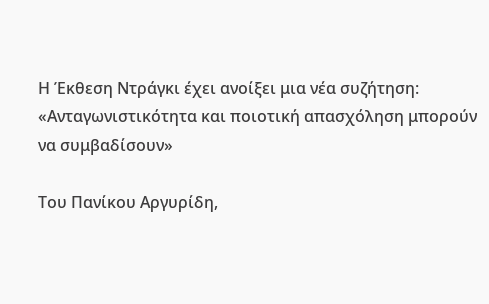Η Έκθεση Ντράγκι έχει ανοίξει μια νέα συζήτηση: «Ανταγωνιστικότητα και ποιοτική απασχόληση μπορούν να συμβαδίσουν»

Του Πανίκου Αργυρίδη,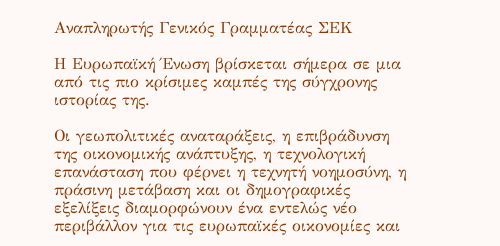Αναπληρωτής Γενικός Γραμματέας ΣΕΚ

Η Ευρωπαϊκή Ένωση βρίσκεται σήμερα σε μια από τις πιο κρίσιμες καμπές της σύγχρονης ιστορίας της.

Οι γεωπολιτικές αναταράξεις, η επιβράδυνση της οικονομικής ανάπτυξης, η τεχνολογική επανάσταση που φέρνει η τεχνητή νοημοσύνη, η πράσινη μετάβαση και οι δημογραφικές εξελίξεις διαμορφώνουν ένα εντελώς νέο περιβάλλον για τις ευρωπαϊκές οικονομίες και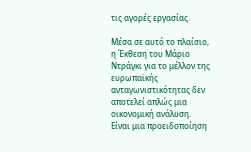τις αγορές εργασίας.

Μέσα σε αυτό το πλαίσιο, η Έκθεση του Μάριο Ντράγκι για το μέλλον της ευρωπαϊκής ανταγωνιστικότητας δεν αποτελεί απλώς μια οικονομική ανάλυση.
Είναι μια προειδοποίηση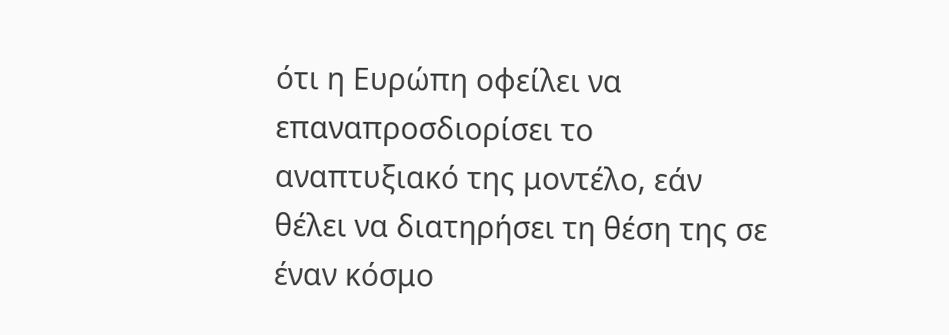ότι η Ευρώπη οφείλει να επαναπροσδιορίσει το αναπτυξιακό της μοντέλο, εάν θέλει να διατηρήσει τη θέση της σε έναν κόσμο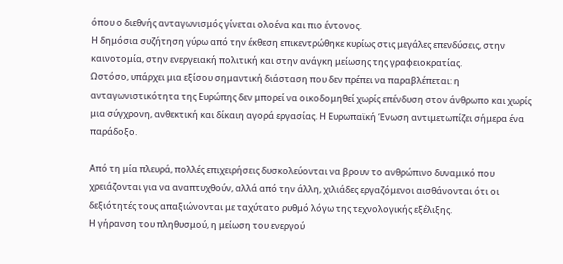όπου ο διεθνής ανταγωνισμός γίνεται ολοένα και πιο έντονος.
Η δημόσια συζήτηση γύρω από την έκθεση επικεντρώθηκε κυρίως στις μεγάλες επενδύσεις, στην καινοτομία, στην ενεργειακή πολιτική και στην ανάγκη μείωσης της γραφειοκρατίας.
Ωστόσο, υπάρχει μια εξίσου σημαντική διάσταση που δεν πρέπει να παραβλέπεται: η ανταγωνιστικότητα της Ευρώπης δεν μπορεί να οικοδομηθεί χωρίς επένδυση στον άνθρωπο και χωρίς μια σύγχρονη, ανθεκτική και δίκαιη αγορά εργασίας. Η Ευρωπαϊκή Ένωση αντιμετωπίζει σήμερα ένα παράδοξο.

Από τη μία πλευρά, πολλές επιχειρήσεις δυσκολεύονται να βρουν το ανθρώπινο δυναμικό που χρειάζονται για να αναπτυχθούν, αλλά από την άλλη, χιλιάδες εργαζόμενοι αισθάνονται ότι οι δεξιότητές τους απαξιώνονται με ταχύτατο ρυθμό λόγω της τεχνολογικής εξέλιξης.
Η γήρανση του πληθυσμού, η μείωση του ενεργού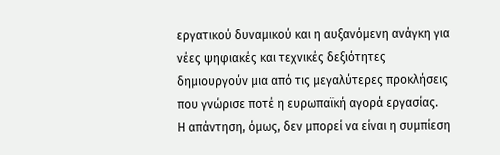εργατικού δυναμικού και η αυξανόμενη ανάγκη για νέες ψηφιακές και τεχνικές δεξιότητες δημιουργούν μια από τις μεγαλύτερες προκλήσεις που γνώρισε ποτέ η ευρωπαϊκή αγορά εργασίας.
Η απάντηση, όμως, δεν μπορεί να είναι η συμπίεση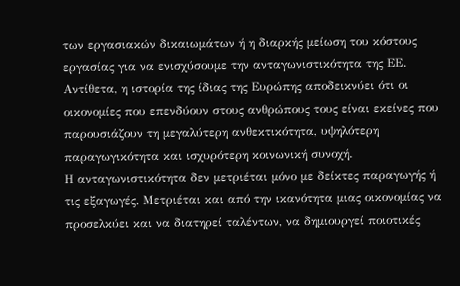των εργασιακών δικαιωμάτων ή η διαρκής μείωση του κόστους εργασίας για να ενισχύσουμε την ανταγωνιστικότητα της ΕΕ. Αντίθετα, η ιστορία της ίδιας της Ευρώπης αποδεικνύει ότι οι οικονομίες που επενδύουν στους ανθρώπους τους είναι εκείνες που παρουσιάζουν τη μεγαλύτερη ανθεκτικότητα, υψηλότερη παραγωγικότητα και ισχυρότερη κοινωνική συνοχή.
Η ανταγωνιστικότητα δεν μετριέται μόνο με δείκτες παραγωγής ή τις εξαγωγές. Μετριέται και από την ικανότητα μιας οικονομίας να προσελκύει και να διατηρεί ταλέντων, να δημιουργεί ποιοτικές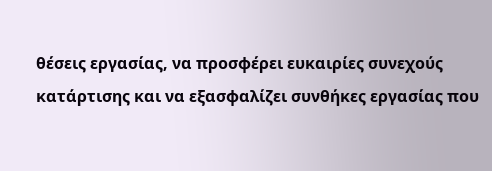θέσεις εργασίας, να προσφέρει ευκαιρίες συνεχούς
κατάρτισης και να εξασφαλίζει συνθήκες εργασίας που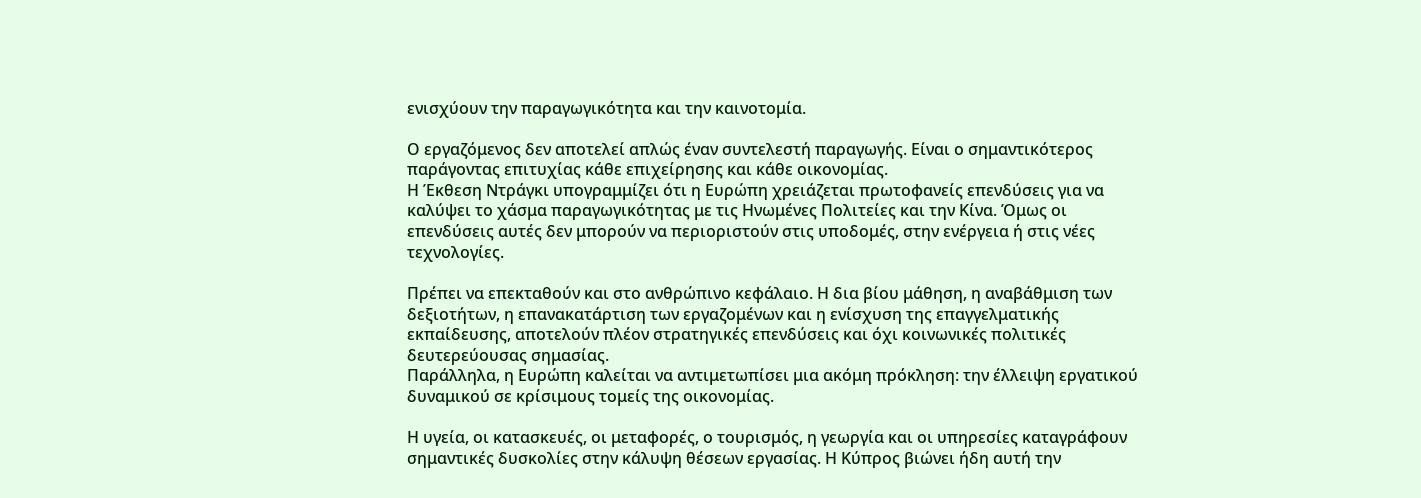ενισχύουν την παραγωγικότητα και την καινοτομία.

Ο εργαζόμενος δεν αποτελεί απλώς έναν συντελεστή παραγωγής. Είναι ο σημαντικότερος παράγοντας επιτυχίας κάθε επιχείρησης και κάθε οικονομίας.
Η Έκθεση Ντράγκι υπογραμμίζει ότι η Ευρώπη χρειάζεται πρωτοφανείς επενδύσεις για να καλύψει το χάσμα παραγωγικότητας με τις Ηνωμένες Πολιτείες και την Κίνα. Όμως οι επενδύσεις αυτές δεν μπορούν να περιοριστούν στις υποδομές, στην ενέργεια ή στις νέες τεχνολογίες.

Πρέπει να επεκταθούν και στο ανθρώπινο κεφάλαιο. Η δια βίου μάθηση, η αναβάθμιση των δεξιοτήτων, η επανακατάρτιση των εργαζομένων και η ενίσχυση της επαγγελματικής εκπαίδευσης, αποτελούν πλέον στρατηγικές επενδύσεις και όχι κοινωνικές πολιτικές δευτερεύουσας σημασίας.
Παράλληλα, η Ευρώπη καλείται να αντιμετωπίσει μια ακόμη πρόκληση: την έλλειψη εργατικού δυναμικού σε κρίσιμους τομείς της οικονομίας.

Η υγεία, οι κατασκευές, οι μεταφορές, ο τουρισμός, η γεωργία και οι υπηρεσίες καταγράφουν σημαντικές δυσκολίες στην κάλυψη θέσεων εργασίας. Η Κύπρος βιώνει ήδη αυτή την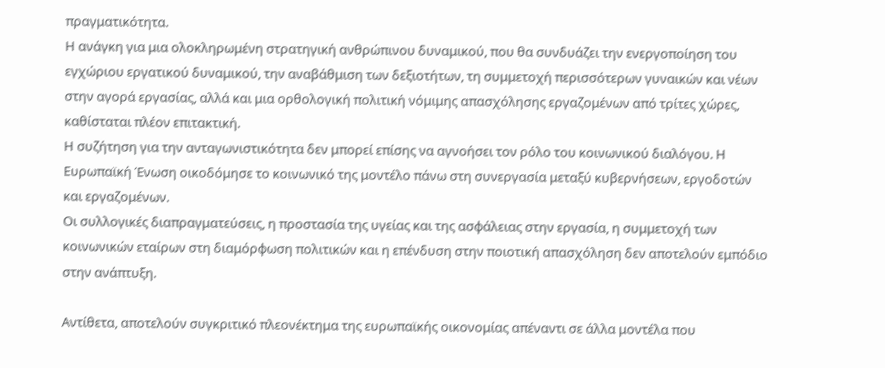πραγματικότητα.
Η ανάγκη για μια ολοκληρωμένη στρατηγική ανθρώπινου δυναμικού, που θα συνδυάζει την ενεργοποίηση του εγχώριου εργατικού δυναμικού, την αναβάθμιση των δεξιοτήτων, τη συμμετοχή περισσότερων γυναικών και νέων στην αγορά εργασίας, αλλά και μια ορθολογική πολιτική νόμιμης απασχόλησης εργαζομένων από τρίτες χώρες, καθίσταται πλέον επιτακτική.
Η συζήτηση για την ανταγωνιστικότητα δεν μπορεί επίσης να αγνοήσει τον ρόλο του κοινωνικού διαλόγου. Η Ευρωπαϊκή Ένωση οικοδόμησε το κοινωνικό της μοντέλο πάνω στη συνεργασία μεταξύ κυβερνήσεων, εργοδοτών και εργαζομένων.
Οι συλλογικές διαπραγματεύσεις, η προστασία της υγείας και της ασφάλειας στην εργασία, η συμμετοχή των κοινωνικών εταίρων στη διαμόρφωση πολιτικών και η επένδυση στην ποιοτική απασχόληση δεν αποτελούν εμπόδιο στην ανάπτυξη.

Αντίθετα, αποτελούν συγκριτικό πλεονέκτημα της ευρωπαϊκής οικονομίας απέναντι σε άλλα μοντέλα που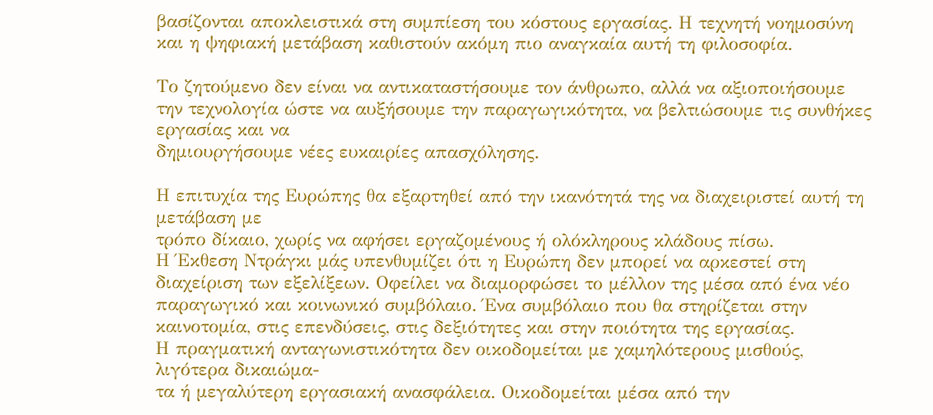βασίζονται αποκλειστικά στη συμπίεση του κόστους εργασίας. Η τεχνητή νοημοσύνη και η ψηφιακή μετάβαση καθιστούν ακόμη πιο αναγκαία αυτή τη φιλοσοφία.

Το ζητούμενο δεν είναι να αντικαταστήσουμε τον άνθρωπο, αλλά να αξιοποιήσουμε την τεχνολογία ώστε να αυξήσουμε την παραγωγικότητα, να βελτιώσουμε τις συνθήκες εργασίας και να
δημιουργήσουμε νέες ευκαιρίες απασχόλησης.

Η επιτυχία της Ευρώπης θα εξαρτηθεί από την ικανότητά της να διαχειριστεί αυτή τη μετάβαση με
τρόπο δίκαιο, χωρίς να αφήσει εργαζομένους ή ολόκληρους κλάδους πίσω.
Η Έκθεση Ντράγκι μάς υπενθυμίζει ότι η Ευρώπη δεν μπορεί να αρκεστεί στη διαχείριση των εξελίξεων. Οφείλει να διαμορφώσει το μέλλον της μέσα από ένα νέο παραγωγικό και κοινωνικό συμβόλαιο. Ένα συμβόλαιο που θα στηρίζεται στην καινοτομία, στις επενδύσεις, στις δεξιότητες και στην ποιότητα της εργασίας.
Η πραγματική ανταγωνιστικότητα δεν οικοδομείται με χαμηλότερους μισθούς, λιγότερα δικαιώμα-
τα ή μεγαλύτερη εργασιακή ανασφάλεια. Οικοδομείται μέσα από την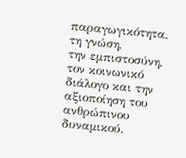παραγωγικότητα, τη γνώση,
την εμπιστοσύνη, τον κοινωνικό διάλογο και την αξιοποίηση του ανθρώπινου δυναμικού.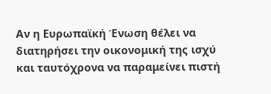Αν η Ευρωπαϊκή Ένωση θέλει να διατηρήσει την οικονομική της ισχύ και ταυτόχρονα να παραμείνει πιστή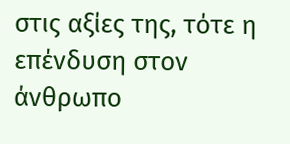στις αξίες της, τότε η επένδυση στον άνθρωπο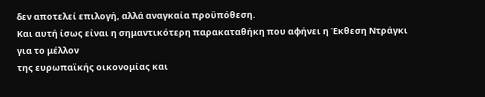δεν αποτελεί επιλογή, αλλά αναγκαία προϋπόθεση.
Και αυτή ίσως είναι η σημαντικότερη παρακαταθήκη που αφήνει η Έκθεση Ντράγκι για το μέλλον
της ευρωπαϊκής οικονομίας και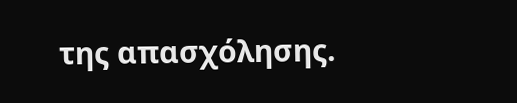της απασχόλησης.